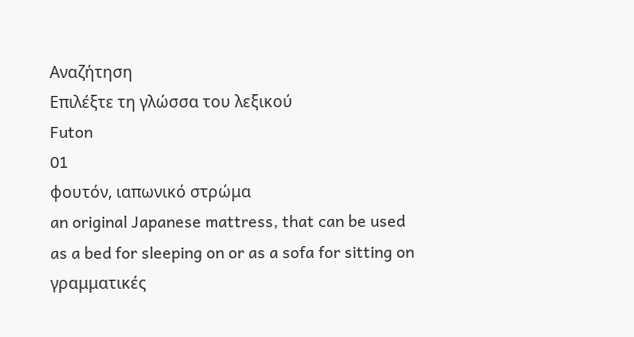Αναζήτηση
Επιλέξτε τη γλώσσα του λεξικού
Futon
01
φουτόν, ιαπωνικό στρώμα
an original Japanese mattress, that can be used as a bed for sleeping on or as a sofa for sitting on
γραμματικές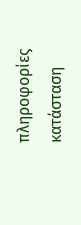πληροφορίες
κατάσταση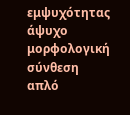εμψυχότητας
άψυχο
μορφολογική σύνθεση
απλό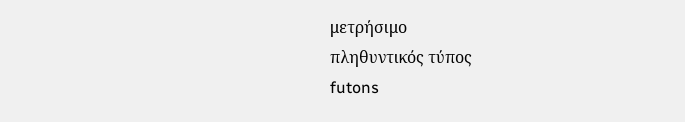μετρήσιμο
πληθυντικός τύπος
futons